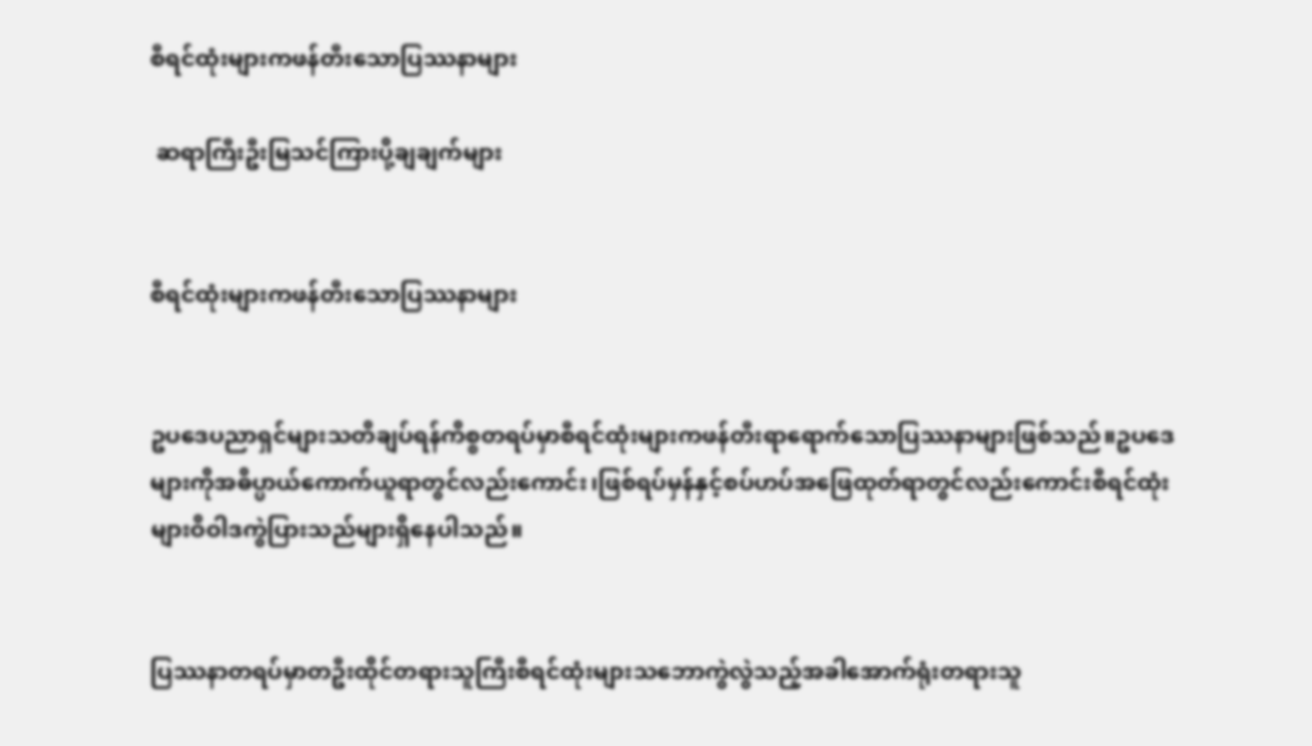စီရင်ထုံးများကဖန်တီးသောပြဿနာများ

 ဆရာကြီးဦးမြသင်ကြားပို့ချချက်များ


စီရင်ထုံးများကဖန်တီးသောပြဿနာများ


ဥပဒေပညာရှင်များသတိချပ်ရန်ကိစ္စတရပ်မှာစီရင်ထုံးများကဖန်တီးရာရောက်သောပြဿနာများဖြစ်သည်။ဥပဒေများကိုအဓိပ္ပာယ်ကောက်ယူရာတွင်လည်းကောင်း၊ဖြစ်ရပ်မှန်နှင့်စပ်ဟပ်အဖြေထုတ်ရာတွင်လည်းကောင်းစီရင်ထုံးများဝိဝါဒကွဲပြားသည်များရှိနေပါသည်။


ပြဿနာတရပ်မှာတဦးထိုင်တရားသူကြီးစီရင်ထုံးများသဘောကွဲလွဲသည့်အခါအောက်ရုံးတရားသူ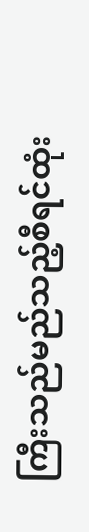ကြီးသည်မည်သည့်စီရင်ထုံး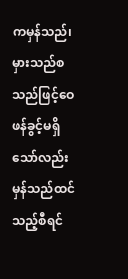ကမှန်သည်၊မှားသည်စသည်ဖြင့်ဝေဖန်ခွင့်မရှိသော်လည်းမှန်သည်ထင်သည့်စီရင်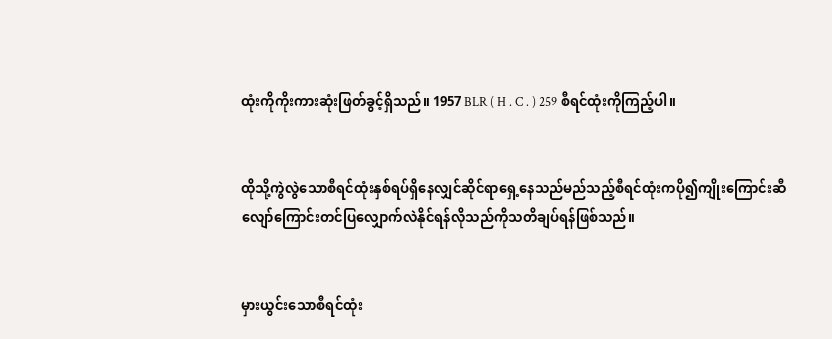ထုံးကိုကိုးကားဆုံးဖြတ်ခွင့်ရှိသည်။ 1957 BLR ( H . C . ) 259 စီရင်ထုံးကိုကြည့်ပါ။


ထိုသို့ကွဲလွဲသောစီရင်ထုံးနှစ်ရပ်ရှိနေလျှင်ဆိုင်ရာရှေ့နေသည်မည်သည့်စီရင်ထုံးကပို၍ကျိုးကြောင်းဆီလျော်ကြောင်းတင်ပြလျှောက်လဲနိုင်ရန်လိုသည်ကိုသတိချပ်ရန်ဖြစ်သည်။


မှားယွင်းသောစီရင်ထုံး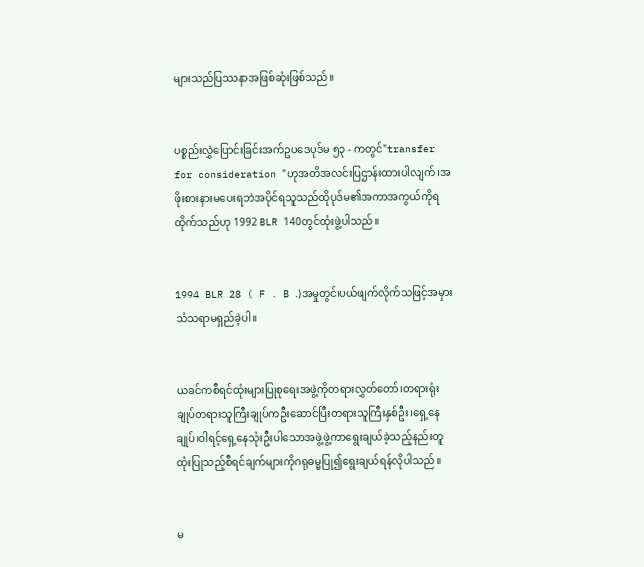များသည်ပြဿနာအဖြစ်ဆုံးဖြစ်သည်။


ပစ္စည်းလွှဲပြောင်းခြင်းအက်ဥပဒေပုဒ်မ ၅၃ - ကတွင်"transfer for consideration "ဟုအတိအလင်းပြဌာန်းထားပါလျက်၊အဖိုးစားနားမပေးရဘဲအပိုင်ရသူသည်ထိုပုဒ်မ၏အကာအကွယ်ကိုရထိုက်သည်ဟု 1992 BLR 140တွင်ထုံးဖွဲ့ပါသည်။


1994 BLR 28 ( F . B .)အမှုတွင်၊ပယ်ဖျက်လိုက်သဖြင့်အမှားသံသရာမရှည်ခဲ့ပါ။


ယခင်ကစီရင်ထုံးများပြုစုရေးအဖွဲ့ကိုတရားလွှတ်တော်၊တရားရုံးချုပ်တရားသူကြီးချုပ်ကဦးဆောင်ပြီးတရားသူကြီးနှစ်ဦး၊ရှေ့နေချုပ်၊ဝါရင့်ရှေ့နေသုံးဦးပါသောအဖွဲ့ဖွဲ့ကာရွေးချယ်ခဲ့သည့်နည်းတူထုံးပြုသည့်စီရင်ချက်များကိုဂရုဓမ္မပြု၍ရွေးချယ်ရန်လိုပါသည်။


မ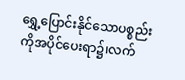ရွှေ့ပြောင်းနိုင်သောပစ္စည်းကိုအပိုင်ပေးရာ၌၊လက်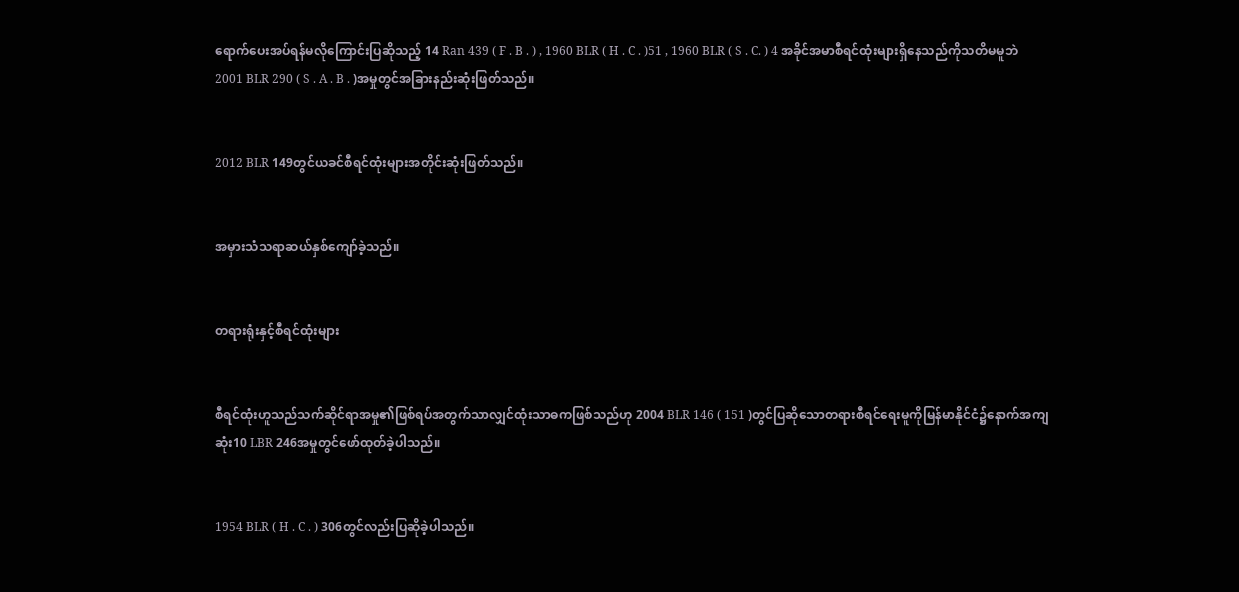ရောက်ပေးအပ်ရန်မလိုကြောင်းပြဆိုသည့် 14 Ran 439 ( F . B . ) , 1960 BLR ( H . C . )51 , 1960 BLR ( S . C. ) 4 အခိုင်အမာစီရင်ထုံးများရှိနေသည်ကိုသတိမမူဘဲ 2001 BLR 290 ( S . A . B . )အမှုတွင်အခြားနည်းဆုံးဖြတ်သည်။


2012 BLR 149တွင်ယခင်စီရင်ထုံးများအတိုင်းဆုံးဖြတ်သည်။


အမှားသံသရာဆယ်နှစ်ကျော်ခဲ့သည်။


တရားရုံးနှင့်စီရင်ထုံးများ


စီရင်ထုံးဟူသည်သက်ဆိုင်ရာအမှု၏ဖြစ်ရပ်အတွက်သာလျှင်ထုံးသာဓကဖြစ်သည်ဟု 2004 BLR 146 ( 151 )တွင်ပြဆိုသောတရားစီရင်ရေးမူကိုမြန်မာနိုင်ငံ၌နောက်အကျဆုံး10 LBR 246အမှုတွင်ဖော်ထုတ်ခဲ့ပါသည်။


1954 BLR ( H . C . ) 306တွင်လည်းပြဆိုခဲ့ပါသည်။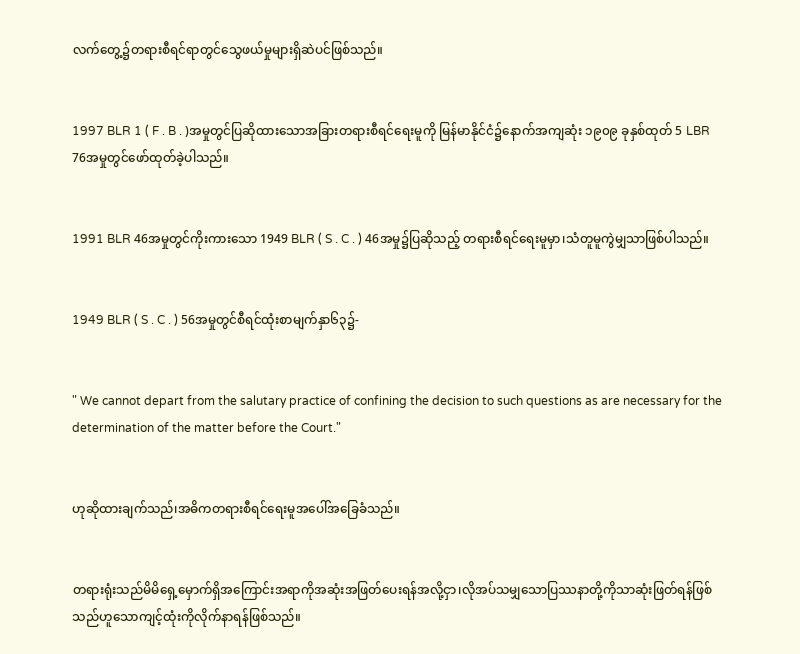လက်တွေ့၌တရားစီရင်ရာတွင်သွေဖယ်မှုများရှိဆဲပင်ဖြစ်သည်။


1997 BLR 1 ( F . B . )အမှုတွင်ပြဆိုထားသောအခြားတရားစီရင်ရေးမူကို မြန်မာနိုင်ငံ၌နောက်အကျဆုံး ၁၉၀၉ ခုနှစ်ထုတ် 5 LBR 76အမှုတွင်ဖော်ထုတ်ခဲ့ပါသည်။


1991 BLR 46အမှုတွင်ကိုးကားသော 1949 BLR ( S . C . ) 46အမှု၌ပြဆိုသည့် တရားစီရင်ရေးမူမှာ၊သံတူမူကွဲမျှသာဖြစ်ပါသည်။


1949 BLR ( S . C . ) 56အမှုတွင်စီရင်ထုံးစာမျက်နှာ၆၃၌-


" We cannot depart from the salutary practice of confining the decision to such questions as are necessary for the determination of the matter before the Court."


ဟုဆိုထားချက်သည်၊အဓိကတရားစီရင်ရေးမူအပေါ်အခြေခံသည်။


တရားရုံးသည်မိမိရှေ့မှောက်ရှိအကြောင်းအရာကိုအဆုံးအဖြတ်ပေးရန်အလို့ငှာ၊လိုအပ်သမျှသောပြဿနာတို့ကိုသာဆုံးဖြတ်ရန်ဖြစ်သည်ဟူသောကျင့်ထုံးကိုလိုက်နာရန်ဖြစ်သည်။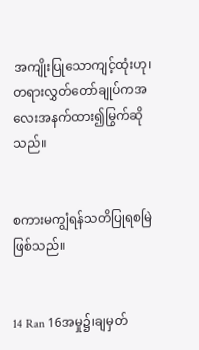အကျိုးပြုသောကျင့်ထုံးဟု၊တရားလွှတ်တော်ချုပ်ကအလေးအနက်ထား၍မြွက်ဆိုသည်။


စကားမကျွံရန်သတိပြုရစမြဲဖြစ်သည်။


14 Ran 16အမှု၌၊ချမှတ်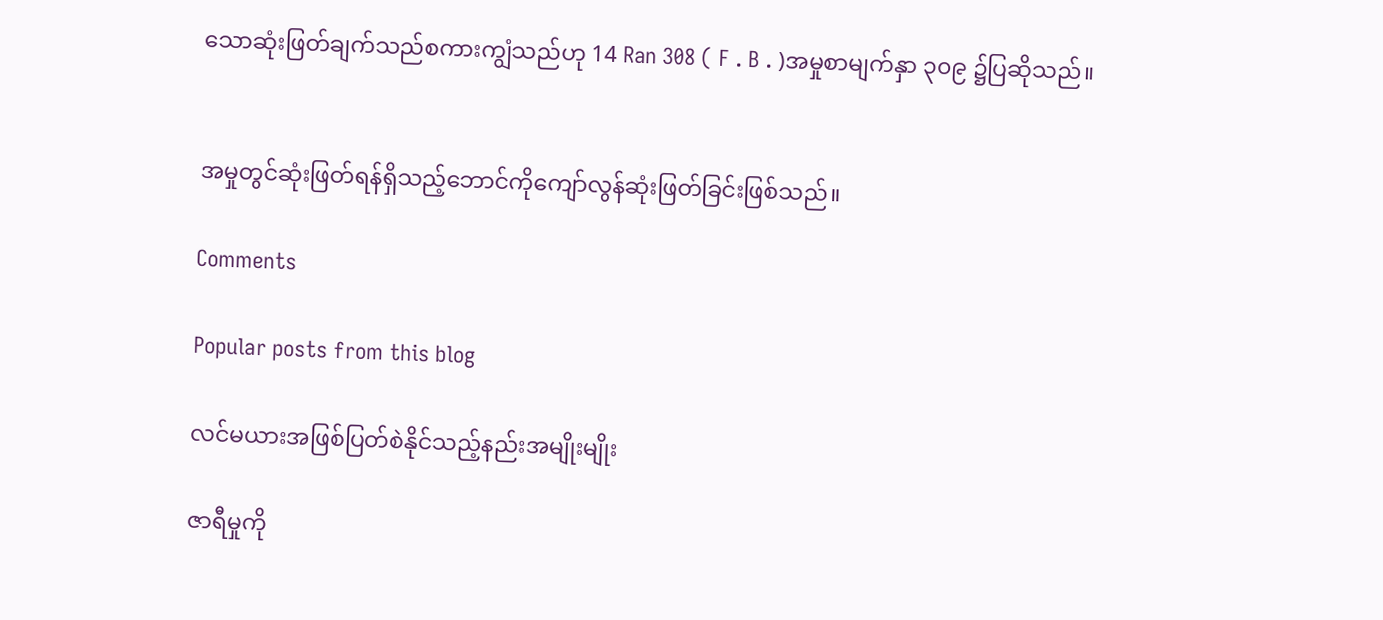သောဆုံးဖြတ်ချက်သည်စကားကျွံသည်ဟု 14 Ran 308 ( F . B . )အမှုစာမျက်နှာ ၃၀၉ ၌ပြဆိုသည်။


အမှုတွင်ဆုံးဖြတ်ရန်ရှိသည့်ဘောင်ကိုကျော်လွန်ဆုံးဖြတ်ခြင်းဖြစ်သည်။

Comments

Popular posts from this blog

လင်မယားအဖြစ်ပြတ်စဲနိုင်သည့်နည်းအမျိုးမျိုး

ဇာရီမှုကို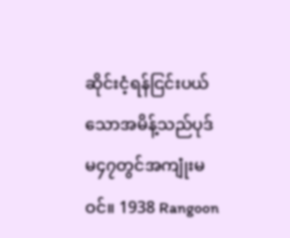ဆိုင်းငံ့ရန်ငြင်းပယ်သောအမိန့်သည်ပုဒ်မ၄၇တွင်အကျုံးမဝင်။ 1938 Rangoon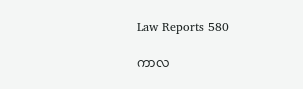Law Reports 580

ကာလ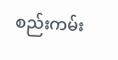စည်းကမ်း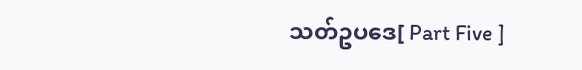သတ်ဥပဒေ[ Part Five ]